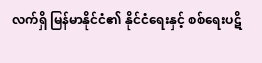လက်ရှိ မြန်မာနိုင်ငံ၏ နိုင်ငံရေးနှင့် စစ်ရေးပဋိ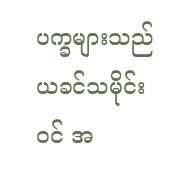ပက္ခများသည် ယခင်သမိုင်းဝင် အ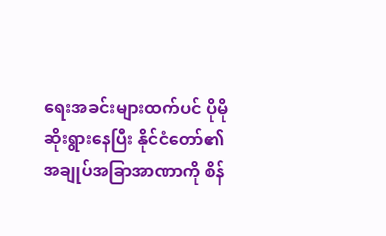ရေးအခင်းများထက်ပင် ပိုမိုဆိုးရွားနေပြီး နိုင်ငံတော်၏ အချုပ်အခြာအာဏာကို စိန်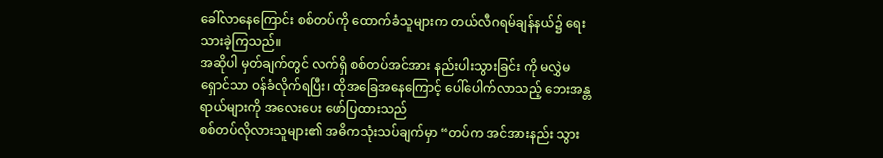ခေါ်လာနေကြောင်း စစ်တပ်ကို ထောက်ခံသူများက တယ်လီဂရမ်ချန်နယ်၌ ရေးသားခဲ့ကြသည်။
အဆိုပါ မှတ်ချက်တွင် လက်ရှိ စစ်တပ်အင်အား နည်းပါးသွားခြင်း ကို မလွှဲမရှောင်သာ ဝန်ခံလိုက်ရပြီး၊ ထိုအခြေအနေကြောင့် ပေါ်ပေါက်လာသည့် ဘေးအန္တရာယ်များကို အလေးပေး ဖော်ပြထားသည်
စစ်တပ်လိုလားသူများ၏ အဓိကသုံးသပ်ချက်မှာ “တပ်က အင်အားနည်း သွား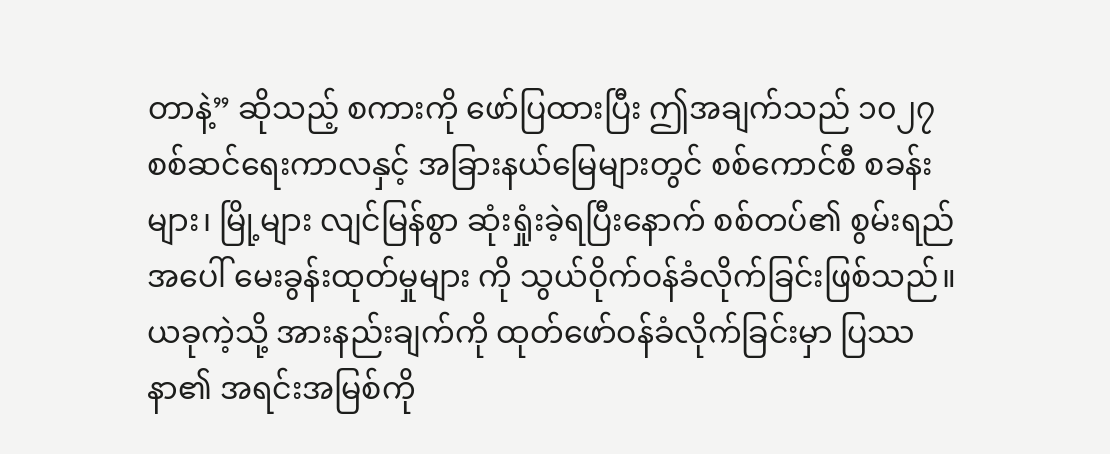တာနဲ့” ဆိုသည့် စကားကို ဖော်ပြထားပြီး ဤအချက်သည် ၁၀၂၇ စစ်ဆင်ရေးကာလနှင့် အခြားနယ်မြေများတွင် စစ်ကောင်စီ စခန်းများ၊ မြို့များ လျင်မြန်စွာ ဆုံးရှုံးခဲ့ရပြီးနောက် စစ်တပ်၏ စွမ်းရည်အပေါ် မေးခွန်းထုတ်မှုများ ကို သွယ်ဝိုက်ဝန်ခံလိုက်ခြင်းဖြစ်သည်။
ယခုကဲ့သို့ အားနည်းချက်ကို ထုတ်ဖော်ဝန်ခံလိုက်ခြင်းမှာ ပြဿနာ၏ အရင်းအမြစ်ကို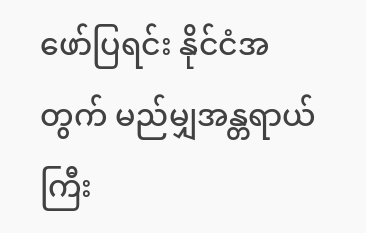ဖော်ပြရင်း နိုင်ငံအတွက် မည်မျှအန္တရာယ်ကြီး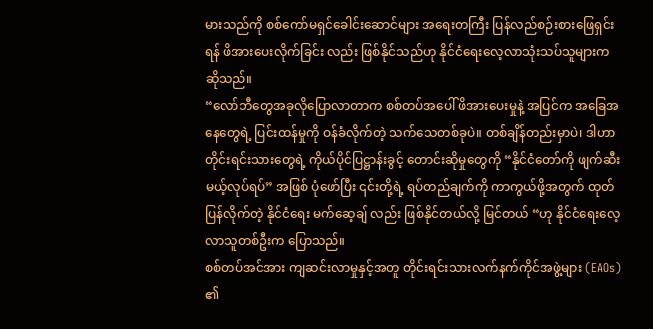မားသည်ကို စစ်ကော်မရှင်ခေါင်းဆောင်များ အရေးတကြီး ပြန်လည်စဉ်းစားဖြေရှင်းရန် ဖိအားပေးလိုက်ခြင်း လည်း ဖြစ်နိုင်သည်ဟု နိုင်ငံရေးလေ့လာသုံးသပ်သူများက ဆိုသည်။
“လော်ဘီတွေအခုလိုပြောလာတာက စစ်တပ်အပေါ် ဖိအားပေးမှုနဲ့ အပြင်က အခြေအနေတွေရဲ့ ပြင်းထန်မှုကို ဝန်ခံလိုက်တဲ့ သက်သေတစ်ခုပဲ။ တစ်ချိန်တည်းမှာပဲ၊ ဒါဟာ တိုင်းရင်းသားတွေရဲ့ ကိုယ်ပိုင်ပြဋ္ဌာန်းခွင့် တောင်းဆိုမှုတွေကို “နိုင်ငံတော်ကို ဖျက်ဆီးမယ့်လုပ်ရပ်” အဖြစ် ပုံဖော်ပြီး ၎င်းတို့ရဲ့ ရပ်တည်ချက်ကို ကာကွယ်ဖို့အတွက် ထုတ်ပြန်လိုက်တဲ့ နိုင်ငံရေး မက်ဆေ့ချ် လည်း ဖြစ်နိုင်တယ်လို့ မြင်တယ် “ဟု နိုင်ငံရေးလေ့လာသူတစ်ဦးက ပြောသည်။
စစ်တပ်အင်အား ကျဆင်းလာမှုနှင့်အတူ တိုင်းရင်းသားလက်နက်ကိုင်အဖွဲ့များ (EAOs) ၏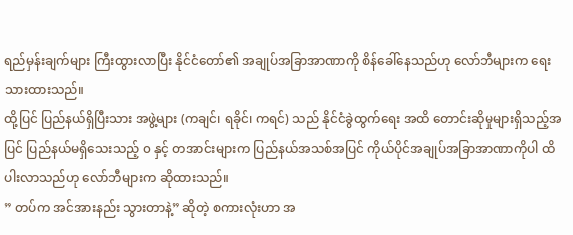ရည်မှန်းချက်များ ကြီးထွားလာပြီး နိုင်ငံတော်၏ အချုပ်အခြာအာဏာကို စိန်ခေါ်နေသည်ဟု လော်ဘီများက ရေးသားထားသည်။
ထို့ပြင် ပြည်နယ်ရှိပြီးသား အဖွဲ့များ (ကချင်၊ ရခိုင်၊ ကရင်) သည် နိုင်ငံခွဲထွက်ရေး အထိ တောင်းဆိုမှုများရှိသည့်အပြင် ပြည်နယ်မရှိသေးသည့် ၀ နှင့် တအာင်းများက ပြည်နယ်အသစ်အပြင် ကိုယ်ပိုင်အချုပ်အခြာအာဏာကိုပါ ထိပါးလာသည်ဟု လော်ဘီများက ဆိုထားသည်။
” တပ်က အင်အားနည်း သွားတာနဲ့” ဆိုတဲ့ စကားလုံးဟာ အ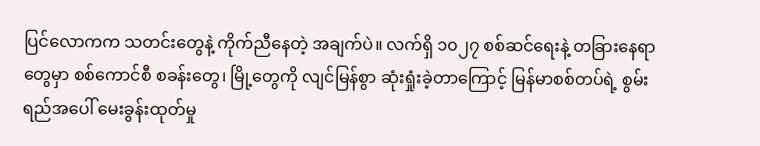ပြင်လောကက သတင်းတွေနဲ့ ကိုက်ညီနေတဲ့ အချက်ပဲ။ လက်ရှိ ၁၀၂၇ စစ်ဆင်ရေးနဲ့ တခြားနေရာတွေမှာ စစ်ကောင်စီ စခန်းတွေ၊ မြို့တွေကို လျင်မြန်စွာ ဆုံးရှုံးခဲ့တာကြောင့် မြန်မာစစ်တပ်ရဲ့ စွမ်းရည်အပေါ် မေးခွန်းထုတ်မှု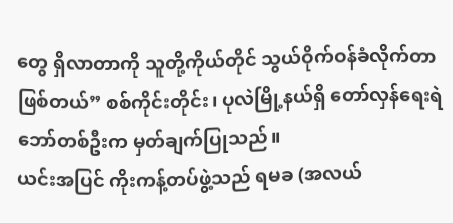တွေ ရှိလာတာကို သူတို့ကိုယ်တိုင် သွယ်ဝိုက်ဝန်ခံလိုက်တာ ဖြစ်တယ်” စစ်ကိုင်းတိုင်း၊ ပုလဲမြို့နယ်ရှိ တော်လှန်ရေးရဲဘော်တစ်ဦးက မှတ်ချက်ပြုသည်။
ယင်းအပြင် ကိုးကန့်တပ်ဖွဲ့သည် ရမခ (အလယ်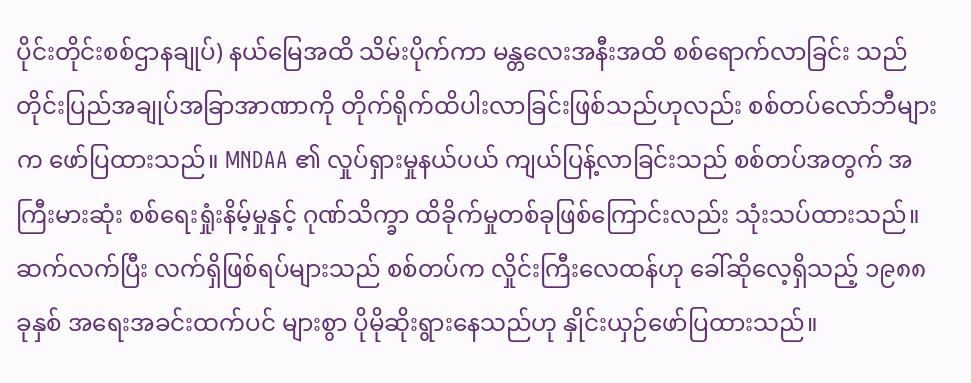ပိုင်းတိုင်းစစ်ဌာနချုပ်) နယ်မြေအထိ သိမ်းပိုက်ကာ မန္တလေးအနီးအထိ စစ်ရောက်လာခြင်း သည် တိုင်းပြည်အချုပ်အခြာအာဏာကို တိုက်ရိုက်ထိပါးလာခြင်းဖြစ်သည်ဟုလည်း စစ်တပ်လော်ဘီများက ဖော်ပြထားသည်။ MNDAA ၏ လှုပ်ရှားမှုနယ်ပယ် ကျယ်ပြန့်လာခြင်းသည် စစ်တပ်အတွက် အကြီးမားဆုံး စစ်ရေးရှုံးနိမ့်မှုနှင့် ဂုဏ်သိက္ခာ ထိခိုက်မှုတစ်ခုဖြစ်ကြောင်းလည်း သုံးသပ်ထားသည်။
ဆက်လက်ပြီး လက်ရှိဖြစ်ရပ်များသည် စစ်တပ်က လှိုင်းကြီးလေထန်ဟု ခေါ်ဆိုလေ့ရှိသည့် ၁၉၈၈ ခုနှစ် အရေးအခင်းထက်ပင် များစွာ ပိုမိုဆိုးရွားနေသည်ဟု နှိုင်းယှဉ်ဖော်ပြထားသည်။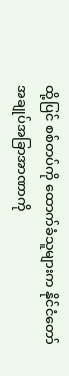ထို့ပြင် စစ်တပ်ကို ထောက်ခံသူများက နိုင်ငံတော်အချုပ်အခြာအာဏာကို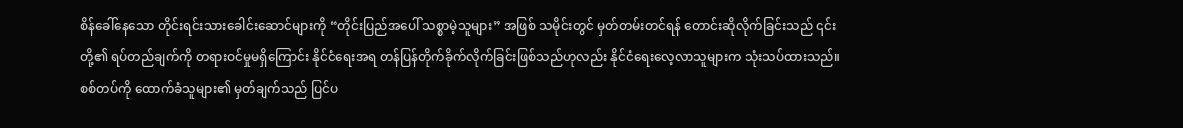စိန်ခေါ်နေသော တိုင်းရင်းသားခေါင်းဆောင်များကို “တိုင်းပြည်အပေါ် သစ္စာမဲ့သူများ” အဖြစ် သမိုင်းတွင် မှတ်တမ်းတင်ရန် တောင်းဆိုလိုက်ခြင်းသည် ၎င်းတို့၏ ရပ်တည်ချက်ကို တရားဝင်မှုမရှိကြောင်း နိုင်ငံရေးအရ တန်ပြန်တိုက်ခိုက်လိုက်ခြင်းဖြစ်သည်ဟုလည်း နိုင်ငံရေးလေ့လာသူများက သုံးသပ်ထားသည်။
စစ်တပ်ကို ထောက်ခံသူများ၏ မှတ်ချက်သည် ပြင်ပ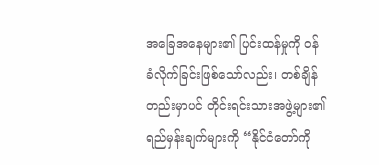အခြေအနေများ၏ ပြင်းထန်မှုကို ဝန်ခံလိုက်ခြင်းဖြစ်သော်လည်း၊ တစ်ချိန်တည်းမှာပင် တိုင်းရင်းသားအဖွဲ့များ၏ ရည်မှန်းချက်များကို “နိုင်ငံတော်ကို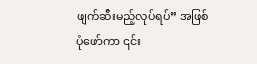ဖျက်ဆီးမည့်လုပ်ရပ်” အဖြစ် ပုံဖော်ကာ ၎င်း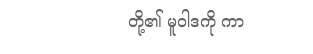တို့၏ မူဝါဒကို ကာ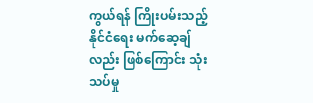ကွယ်ရန် ကြိုးပမ်းသည့် နိုင်ငံရေး မက်ဆေ့ချ်လည်း ဖြစ်ကြောင်း သုံးသပ်မှု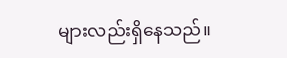များလည်းရှိနေသည်။